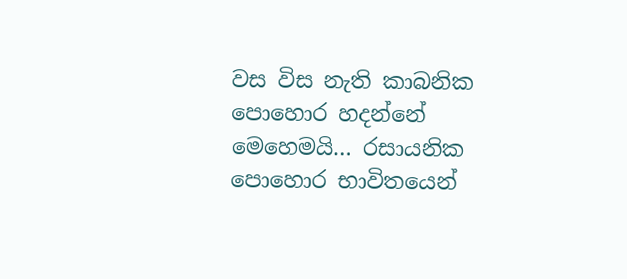වස විස නැති කාබනික පොහොර හදන්නේ මෙහෙමයි… රසායනික පොහොර භාවිතයෙන්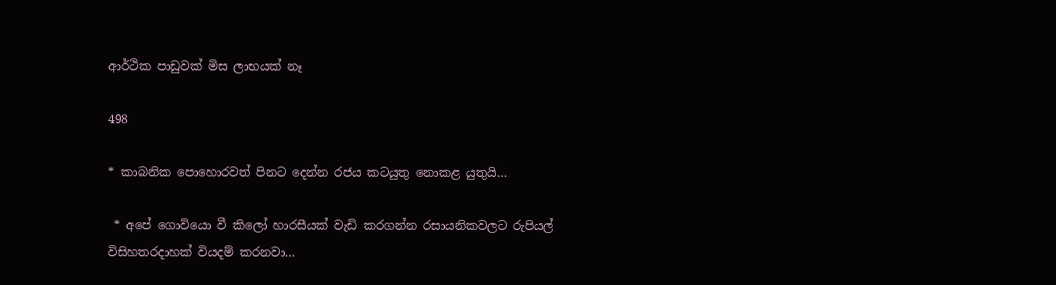ආර්ථික පාඩුවක් මිස ලාභයක් නෑ

498

* කාබනික පොහොරවත් පිනට දෙන්න රජය කටයුතු නොකළ යුතුයි…

 * අපේ ගොවියො වී කිලෝ හාරසීයක් වැඩි කරගන්න රසායනිකවලට රුපියල් විසිහතරදාහක් වියදම් කරනවා…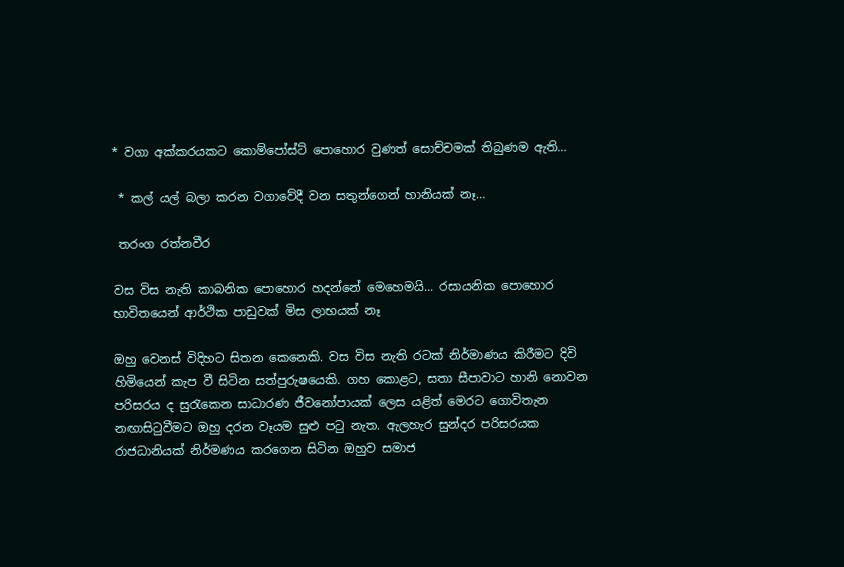* වගා අක්කරයකට කොම්පෝස්ට් පොහොර වුණත් සොච්චමක් තිබුණම ඇති…

 * කල් යල් බලා කරන වගාවේදී වන සතුන්ගෙන් හානියක් නෑ…

 තරංග රත්නවීර

වස විස නැති කාබනික පොහොර හදන්නේ මෙහෙමයි... රසායනික පොහොර භාවිතයෙන් ආර්ථික පාඩුවක් මිස ලාභයක් නෑ

ඔහු වෙනස් විදිහට සිතන කෙනෙකි. වස විස නැති රටක් නිර්මාණය කිරීමට දිවි හිමියෙන් කැප වී සිටින සත්පුරුෂයෙකි. ගහ කොළට, සතා සීපාවාට හානි නොවන පරිසරය ද සුරැකෙන සාධාරණ ජීවනෝපායක් ලෙස යළිත් මෙරට ගොවිතැන නඟාසිටුවීමට ඔහු දරන වෑයම සුළු පටු නැත. ඇලහැර සුන්දර පරිසරයක රාජධානියක් නිර්මණය කරගෙන සිටින ඔහුව සමාජ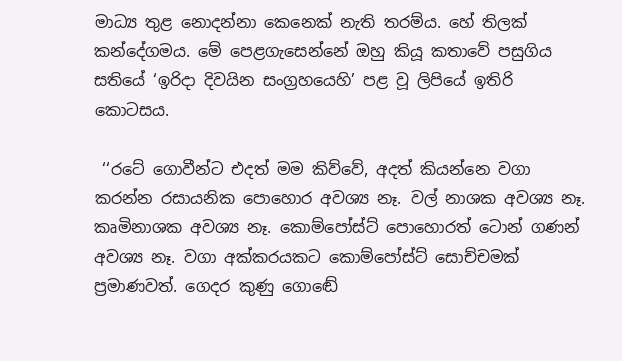මාධ්‍ය තුළ නොදන්නා කෙනෙක් නැති තරම්ය. හේ තිලක් කන්දේගමය. මේ පෙළගැසෙන්නේ ඔහු කියූ කතාවේ පසුගිය සතියේ ‘ඉරිදා දිවයින සංග්‍රහයෙහි’ පළ වූ ලිපියේ ඉතිරි කොටසය.

 ‘‘රටේ ගොවීන්ට එදත් මම කිව්වේ, අදත් කියන්නෙ වගා කරන්න රසායනික පොහොර අවශ්‍ය නෑ. වල් නාශක අවශ්‍ය නෑ. කෘමිනාශක අවශ්‍ය නෑ. කොම්පෝස්ට් පොහොරත් ටොන් ගණන් අවශ්‍ය නෑ. වගා අක්කරයකට කොම්පෝස්ට් සොච්චමක් ප්‍රමාණවත්. ගෙදර කුණු ගොඬේ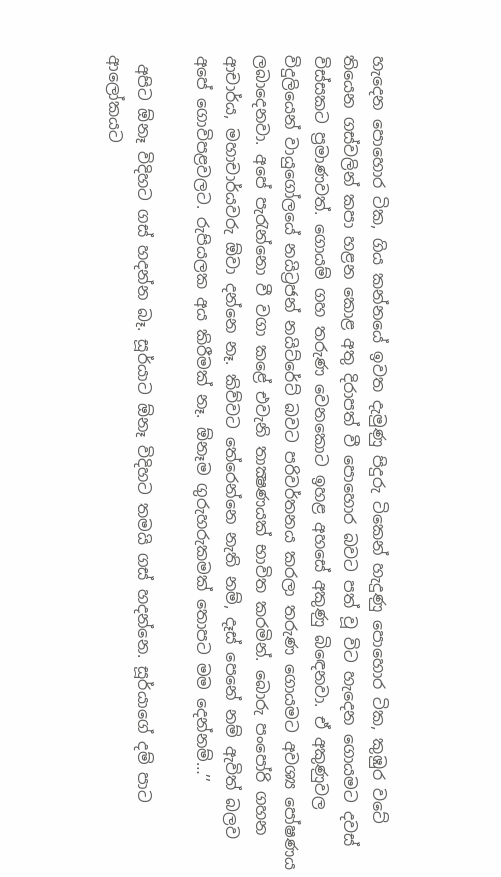හැදෙන පොහොර ටික, ගිය කන්නයේ ඉවත දැමුණු පිදුරු ටිකෙන් හැදුණු පොහොර ටික, කුඹුර වටේ තියෙන ගස්වලින් කපා හළන කොළ අතු දිරාපත් වී පොහොර බවට පත් වූ විට හැදෙන ගොයමට දවස් විස්සකට ප්‍රමාණවත්. ගොයම් ගහ තරුණ වෙනකොට ඉහළ අහසේ අකුණු බිඳෙනවා. ඒ අකුණුවල විදුලියෙන් වායුගෝලයේ නයිට්‍රජන් නයිට්රේට් බවට පරිවර්තනය කරලා තරුණ ගොයමට අවශ්‍ය පෝෂණය ලබාදෙනවා. අපේ පැරැන්නො වී වගා කළේ එවැනි තාක්‍ෂණයක් භාවිත කරමින්. බොරු පංපෝරි ගහන ආචාර්ය, මහාචාර්යවරු ඕවා දන්නෙ නෑ. කිව්වට තේරෙන්නෙ නැති නම්, දෑස් පෙනේ නම් ඇවිත් බලව අපේ ගොවිපළවලට. රුපියලක අය කිරීමක් නෑ. ඕනෑම ගුරුහරුකමක් තොපට මම දෙන්නම්…’’

 අපිට ඕනෑ විදිහට ගස් හදන්න බෑ. සූර්යාට ඕනෑ විදිහට තමයි ගස් හදන්නෙ. සූර්යාගේ දම් පාට ආලෝකයට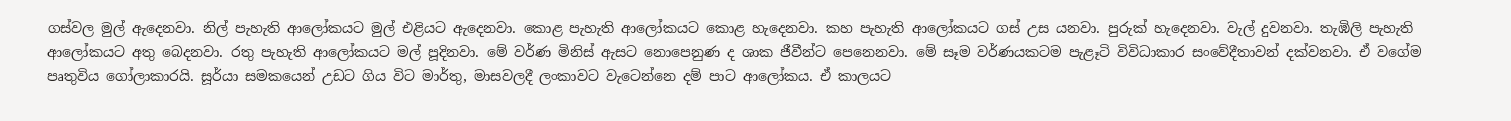ගස්වල මුල් ඇදෙනවා. නිල් පැහැති ආලෝකයට මුල් එළියට ඇදෙනවා. කොළ පැහැති ආලෝකයට කොළ හැදෙනවා. කහ පැහැති ආලෝකයට ගස් උස යනවා. පුරුක් හැදෙනවා. වැල් දුවනවා. තැඹිලි පැහැති ආලෝකයට අතු බෙදනවා. රතු පැහැති ආලෝකයට මල් පූදිනවා. මේ වර්ණ මිනිස් ඇසට නොපෙනුණ ද ශාක ජීවීන්ට පෙනෙනවා. මේ සෑම වර්ණයකටම පැළෑටි විවිධාකාර සංවේදීතාවන් දක්වනවා. ඒ වගේම පෘතුවිය ගෝලාකාරයි. සූර්යා සමකයෙන් උඩට ගිය විට මාර්තු, මාසවලදී ලංකාවට වැටෙන්නෙ දම් පාට ආලෝකය. ඒ කාලයට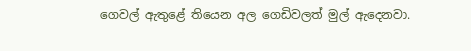ගෙවල් ඇතුළේ තියෙන අල ගෙඩිවලත් මුල් ඇදෙනවා.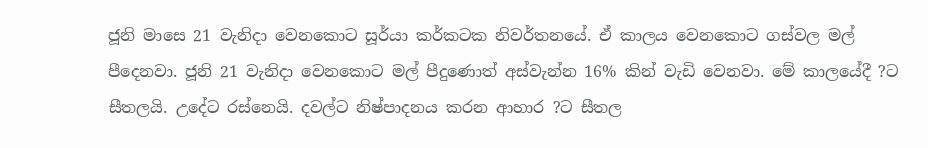ජූනි මාසෙ 21 වැනිදා වෙනකොට සූර්යා කර්කටක නිවර්තනයේ. ඒ කාලය වෙනකොට ගස්වල මල් පීදෙනවා. ජූනි 21 වැනිදා වෙනකොට මල් පීදුණොත් අස්වැන්න 16% කින් වැඩි වෙනවා. මේ කාලයේදී ?ට සීතලයි. උදේට රස්නෙයි. දවල්ට නිෂ්පාදනය කරන ආහාර ?ට සීතල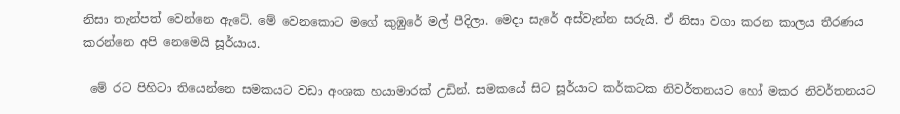නිසා තැන්පත් වෙන්නෙ ඇටේ. මේ වෙනකොට මගේ කුඹුරේ මල් පීදිලා. මෙදා සැරේ අස්වැන්න සරුයි. ඒ නිසා වගා කරන කාලය තීරණය කරන්නෙ අපි නෙමෙයි සූර්යාය.

 මේ රට පිහිටා තියෙන්නෙ සමකයට වඩා අංශක හයාමාරක් උඩින්. සමකයේ සිට සූර්යාට කර්කටක නිවර්තනයට හෝ මකර නිවර්තනයට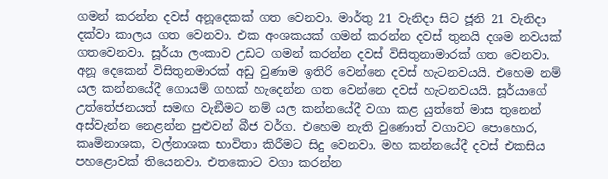ගමන් කරන්න දවස් අනූදෙකක් ගත වෙනවා. මාර්තු 21 වැනිදා සිට ජූනි 21 වැනිදා දක්වා කාලය ගත වෙනවා. එක අංශකයක් ගමන් කරන්න දවස් තුනයි දශම නවයක් ගතවෙනවා. සූර්යා ලංකාව උඩට ගමන් කරන්න දවස් විසිතුනාමාරක් ගත වෙනවා. අනූ දෙකෙන් විසිතුනමාරක් අඩු වුණාම ඉතිරි වෙන්නෙ දවස් හැටනවයයි. එහෙම නම් යල කන්නයේදී ගොයම් ගහක් හැදෙන්න ගත වෙන්නෙ දවස් හැටනවයයි. සූර්යාගේ උත්තේජනයත් සමඟ වැඞීමට නම් යල කන්නයේදී වගා කළ යුත්තේ මාස තුනෙන් අස්වැන්න නෙළන්න පුළුවන් බීජ වර්ග. එහෙම නැති වුණොත් වගාවට පොහොර, කෘමිනාශක, වල්නාශක භාවිතා කිරීමට සිදු වෙනවා. මහ කන්නයේදී දවස් එකසිය පහළොවක් තියෙනවා. එතකොට වගා කරන්න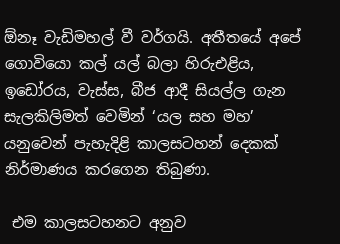ඕනෑ වැඩිමහල් වී වර්ගයි. අතීතයේ අපේ ගොවියො කල් යල් බලා හිරුඑළිය, ඉඩෝරය, වැස්ස, බීජ ආදී සියල්ල ගැන සැලකිලිමත් වෙමින් ‘යල සහ මහ’ යනුවෙන් පැහැදිළි කාලසටහන් දෙකක් නිර්මාණය කරගෙන තිබුණා.

 එම කාලසටහනට අනුව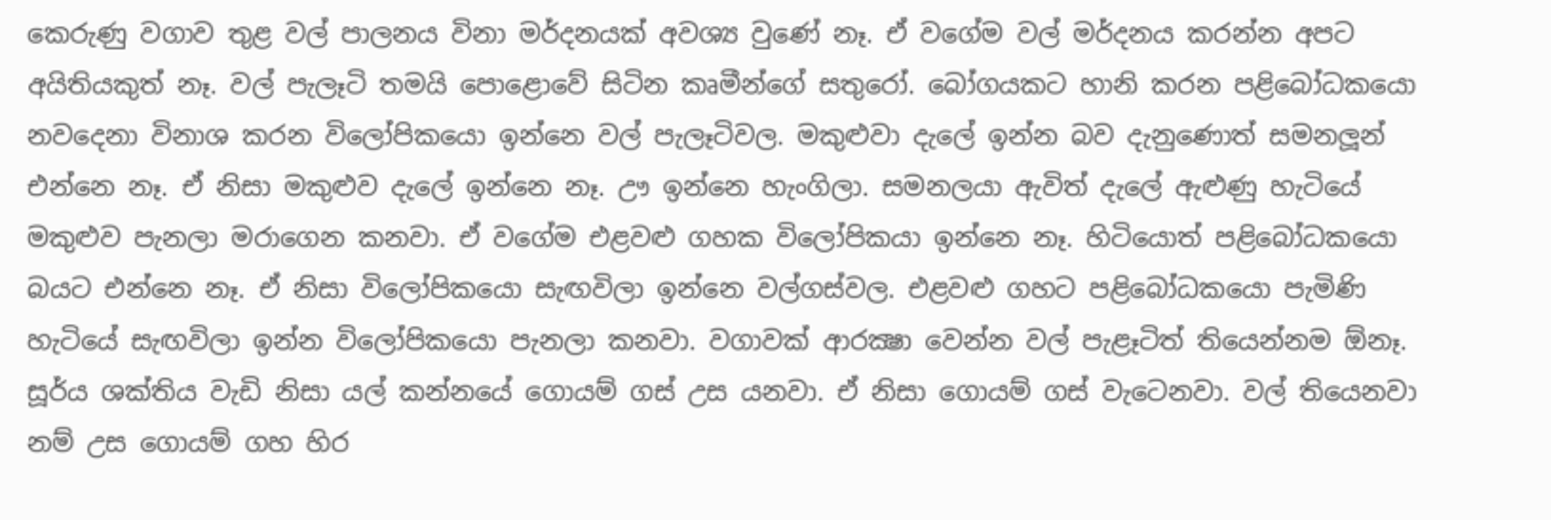කෙරුණු වගාව තුළ වල් පාලනය විනා මර්දනයක් අවශ්‍ය වුණේ නෑ. ඒ වගේම වල් මර්දනය කරන්න අපට අයිතියකුත් නෑ. වල් පැලෑටි තමයි පොළොවේ සිටින කෘමීන්ගේ සතුරෝ. බෝගයකට හානි කරන පළිබෝධකයො නවදෙනා විනාශ කරන විලෝපිකයො ඉන්නෙ වල් පැලෑටිවල. මකුළුවා දැලේ ඉන්න බව දැනුණොත් සමනලූන් එන්නෙ නෑ. ඒ නිසා මකුළුව දැලේ ඉන්නෙ නෑ. ඌ ඉන්නෙ හැංගිලා. සමනලයා ඇවිත් දැලේ ඇළුණු හැටියේ මකුළුව පැනලා මරාගෙන කනවා. ඒ වගේම එළවළු ගහක විලෝපිකයා ඉන්නෙ නෑ. හිටියොත් පළිබෝධකයො බයට එන්නෙ නෑ. ඒ නිසා විලෝපිකයො සැඟවිලා ඉන්නෙ වල්ගස්වල. එළවළු ගහට පළිබෝධකයො පැමිණි හැටියේ සැඟවිලා ඉන්න විලෝපිකයො පැනලා කනවා. වගාවක් ආරක්‍ෂා වෙන්න වල් පැළෑටිත් තියෙන්නම ඕනෑ. සූර්ය ශක්තිය වැඩි නිසා යල් කන්නයේ ගොයම් ගස් උස යනවා. ඒ නිසා ගොයම් ගස් වැටෙනවා. වල් තියෙනවා නම් උස ගොයම් ගහ හිර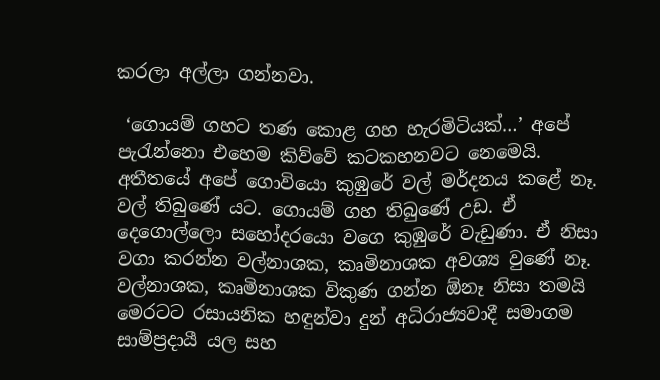කරලා අල්ලා ගන්නවා.

 ‘ගොයම් ගහට තණ කොළ ගහ හැරමිටියක්…’ අපේ පැරැන්නො එහෙම කිව්වේ කටකහනවට නෙමෙයි. අතීතයේ අපේ ගොවියො කුඹුරේ වල් මර්දනය කළේ නෑ. වල් තිබුණේ යට. ගොයම් ගහ තිබුණේ උඩ. ඒ දෙගොල්ලො සහෝදරයො වගෙ කුඹුරේ වැඩුණා. ඒ නිසා වගා කරන්න වල්නාශක, කෘමිනාශක අවශ්‍ය වුණේ නෑ. වල්නාශක, කෘමිනාශක විකුණ ගන්න ඕනෑ නිසා තමයි මෙරටට රසායනික හඳුන්වා දුන් අධිරාජ්‍යවාදී සමාගම සාම්ප්‍රදායී යල සහ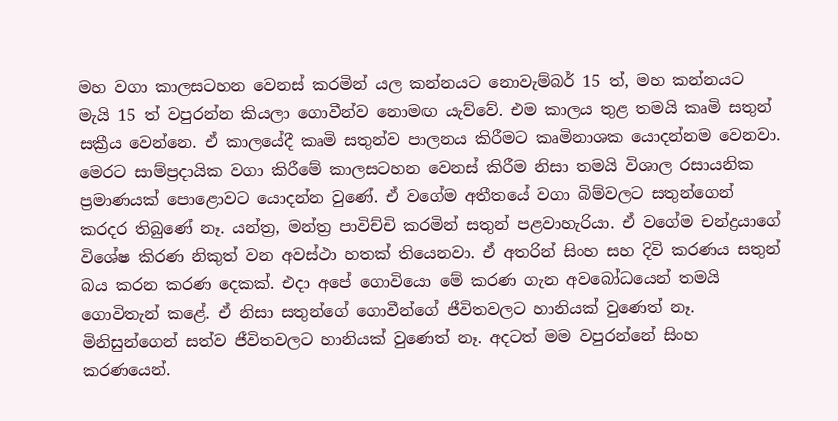මහ වගා කාලසටහන වෙනස් කරමින් යල කන්නයට නොවැම්බර් 15 ත්, මහ කන්නයට මැයි 15 ත් වපුරන්න කියලා ගොවීන්ව නොමඟ යැව්වේ. එම කාලය තුළ තමයි කෘමි සතුන් සක්‍රීය වෙන්නෙ. ඒ කාලයේදී කෘමි සතුන්ව පාලනය කිරීමට කෘමිනාශක යොදන්නම වෙනවා. මෙරට සාම්ප්‍රදායික වගා කිරීමේ කාලසටහන වෙනස් කිරීම නිසා තමයි විශාල රසායනික ප්‍රමාණයක් පොළොවට යොදන්න වුණේ. ඒ වගේම අතීතයේ වගා බිම්වලට සතුන්ගෙන් කරදර තිබුණේ නෑ. යන්ත්‍ර, මන්ත්‍ර පාවිච්චි කරමින් සතුන් පළවාහැරියා. ඒ වගේම චන්ද්‍රයාගේ විශේෂ කිරණ නිකුත් වන අවස්ථා හතක් තියෙනවා. ඒ අතරින් සිංහ සහ දිවි කරණය සතුන් බය කරන කරණ දෙකක්. එදා අපේ ගොවියො මේ කරණ ගැන අවබෝධයෙන් තමයි ගොවිතැන් කළේ. ඒ නිසා සතුන්ගේ ගොවීන්ගේ ජීවිතවලට හානියක් වුණෙත් නෑ. මිනිසුන්ගෙන් සත්ව ජීවිතවලට හානියක් වුණෙත් නෑ. අදටත් මම වපුරන්නේ සිංහ කරණයෙන්.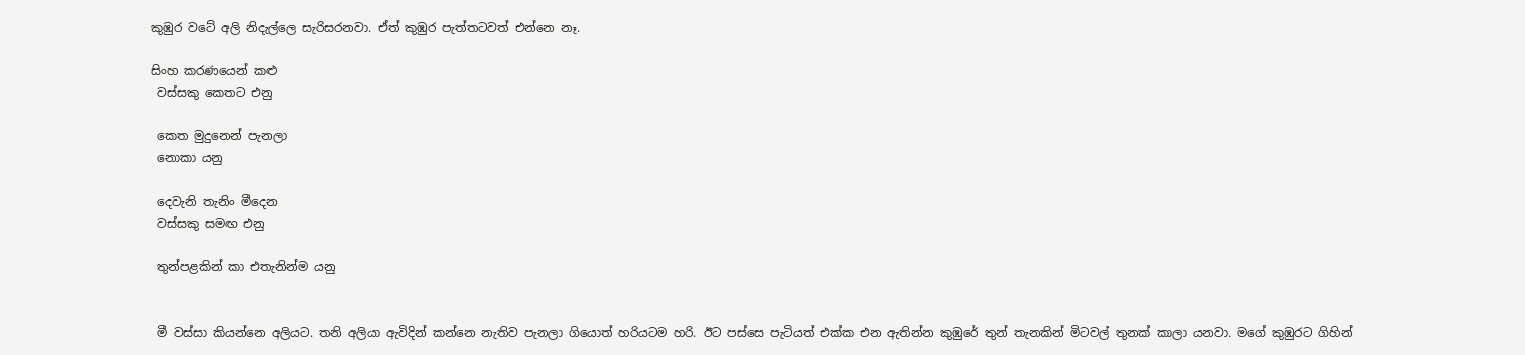කුඹුර වටේ අලි නිදැල්ලෙ සැරිසරනවා. ඒත් කුඹුර පැත්තටවත් එන්නෙ නෑ.

සිංහ කරණයෙන් කළු
 වස්සකු කෙතට එනු

 කෙත මුදුනෙන් පැනලා
 නොකා යනු

 දෙවැනි තැනිං මීදෙන
 වස්සකු සමඟ එනු

 තුන්පළකින් කා එතැනින්ම යනු


 මී වස්සා කියන්නෙ අලියට. තනි අලියා ඇවිදින් කන්නෙ නැතිව පැනලා ගියොත් හරියටම හරි. ඊට පස්සෙ පැටියත් එක්ක එන ඇතින්න කුඹුරේ තුන් තැනකින් මිටවල් තුනක් කාලා යනවා. මගේ කුඹුරට ගිහින්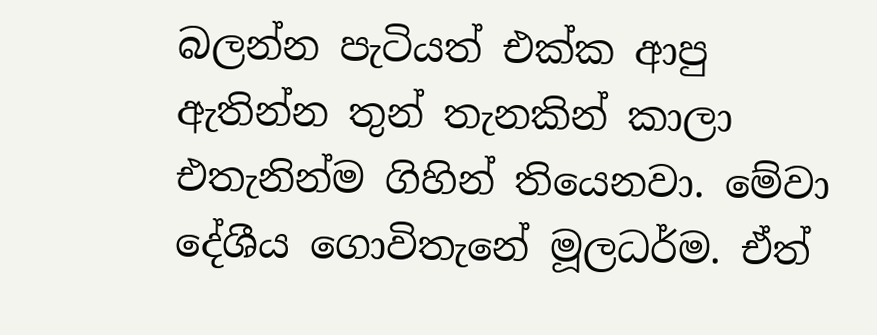බලන්න පැටියත් එක්ක ආපු ඇතින්න තුන් තැනකින් කාලා එතැනින්ම ගිහින් තියෙනවා. මේවා දේශීය ගොවිතැනේ මූලධර්ම. ඒත්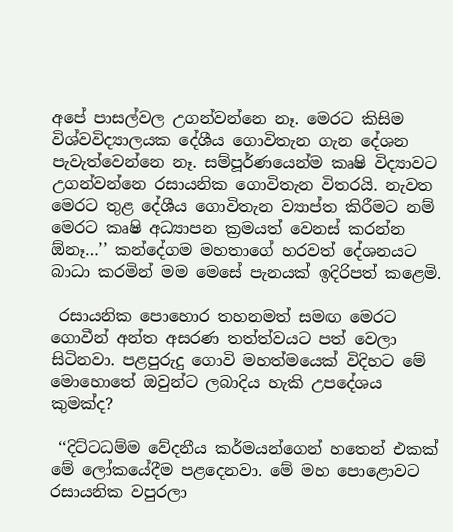අපේ පාසල්වල උගන්වන්නෙ නෑ. මෙරට කිසිම විශ්වවිද්‍යාලයක දේශීය ගොවිතැන ගැන දේශන පැවැත්වෙන්නෙ නෑ. සම්පූර්ණයෙන්ම කෘෂි විද්‍යාවට උගන්වන්නෙ රසායනික ගොවිතැන විතරයි. නැවත මෙරට තුළ දේශීය ගොවිතැන ව්‍යාප්ත කිරීමට නම් මෙරට කෘෂි අධ්‍යාපන ක්‍රමයත් වෙනස් කරන්න ඕනෑ…’’ කන්දේගම මහතාගේ හරවත් දේශනයට බාධා කරමින් මම මෙසේ පැනයක් ඉදිරිපත් කළෙමි.

 රසායනික පොහොර තහනමත් සමඟ මෙරට ගොවීන් අන්ත අසරණ තත්ත්වයට පත් වෙලා සිටිනවා. පළපුරුදු ගොවි මහත්මයෙක් විදිහට මේ මොහොතේ ඔවුන්ට ලබාදිය හැකි උපදේශය කුමක්ද?

 ‘‘දිට්ටධම්ම වේදනීය කර්මයන්ගෙන් හතෙන් එකක් මේ ලෝකයේදීම පළදෙනවා. මේ මහ පොළොවට රසායනික වපුරලා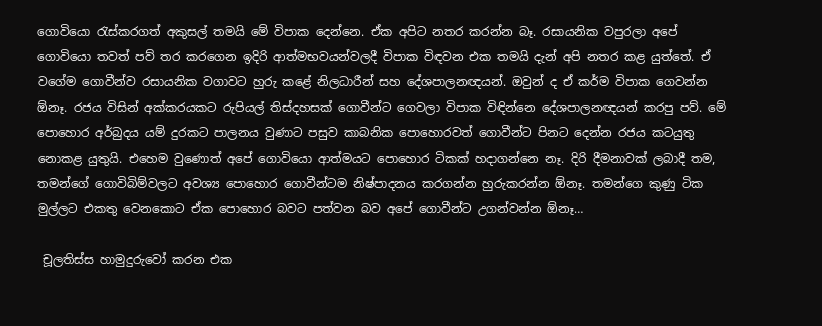ගොවියො රැස්කරගත් අකුසල් තමයි මේ විපාක දෙන්නෙ. ඒක අපිට නතර කරන්න බෑ. රසායනික වපුරලා අපේ ගොවියො තවත් පව් තර කරගෙන ඉදිරි ආත්මභවයන්වලදී විපාක විඳවන එක තමයි දැන් අපි නතර කළ යුත්තේ. ඒ වගේම ගොවීන්ව රසායනික වගාවට හුරු කළේ නිලධාරීන් සහ දේශපාලනඥයන්. ඔවුන් ද ඒ කර්ම විපාක ගෙවන්න ඕනෑ. රජය විසින් අක්කරයකට රුපියල් තිස්දහසක් ගොවීන්ට ගෙවලා විපාක විඳින්නෙ දේශපාලනඥයන් කරපු පව්. මේ පොහොර අර්බුදය යම් දුරකට පාලනය වුණාට පසුව කාබනික පොහොරවත් ගොවීන්ට පිනට දෙන්න රජය කටයුතු නොකළ යුතුයි. එහෙම වුණොත් අපේ ගොවියො ආත්මයට පොහොර ටිකක් හදාගන්නෙ නෑ. දිරි දීමනාවක් ලබාදී තම, තමන්ගේ ගොවිබිම්වලට අවශ්‍ය පොහොර ගොවීන්ටම නිෂ්පාදනය කරගන්න හුරුකරන්න ඕනෑ. තමන්ගෙ කුණු ටික මුල්ලට එකතු වෙනකොට ඒක පොහොර බවට පත්වන බව අපේ ගොවීන්ට උගන්වන්න ඕනෑ…

 චූලතිස්ස හාමුදුරුවෝ කරන එක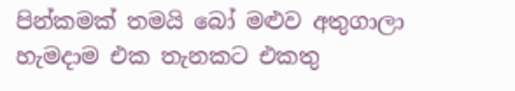පින්කමක් තමයි බෝ මළුව අතුගාලා හැමදාම එක තැනකට එකතු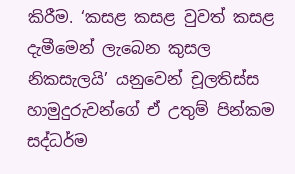කිරීම. ‘කසළ කසළ වුවත් කසළ දැමීමෙන් ලැබෙන කුසල නිකසැලයි’ යනුවෙන් චූලතිස්ස හාමුදුරුවන්ගේ ඒ උතුම් පින්කම සද්ධර්ම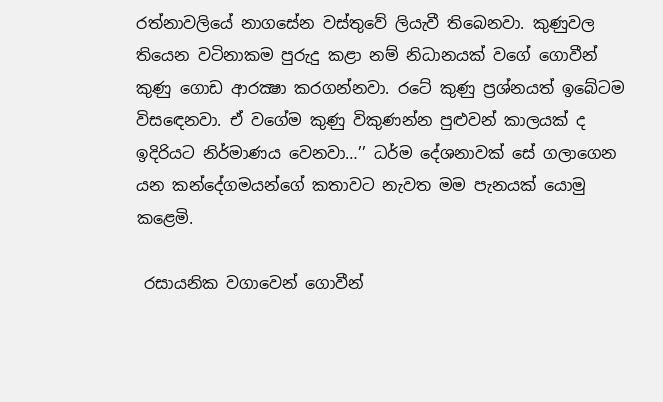රත්නාවලියේ නාගසේන වස්තුවේ ලියැවී තිබෙනවා. කුණුවල තියෙන වටිනාකම පුරුදු කළා නම් නිධානයක් වගේ ගොවීන් කුණු ගොඩ ආරක්‍ෂා කරගන්නවා. රටේ කුණු ප්‍රශ්නයත් ඉබේටම විසඳෙනවා. ඒ වගේම කුණු විකුණන්න පුළුවන් කාලයක් ද ඉදිරියට නිර්මාණය වෙනවා…’’ ධර්ම දේශනාවක් සේ ගලාගෙන යන කන්දේගමයන්ගේ කතාවට නැවත මම පැනයක් යොමු කළෙමි.

 රසායනික වගාවෙන් ගොවීන්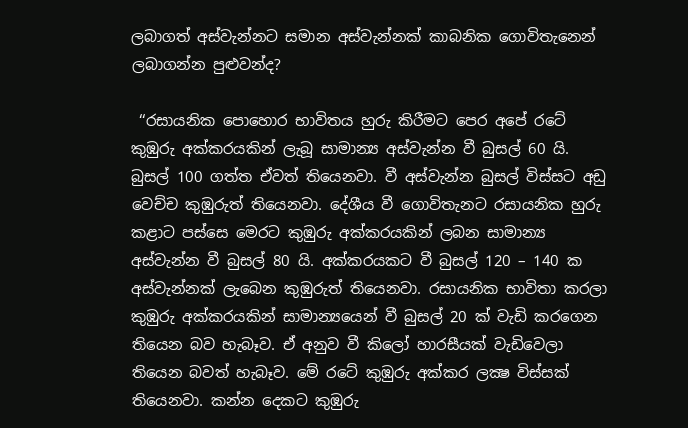ලබාගත් අස්වැන්නට සමාන අස්වැන්නක් කාබනික ගොවිතැනෙන් ලබාගන්න පුළුවන්ද?

 ‘‘රසායනික පොහොර භාවිතය හුරු කිරීමට පෙර අපේ රටේ කුඹුරු අක්කරයකින් ලැබූ සාමාන්‍ය අස්වැන්න වී බුසල් 60 යි. බුසල් 100 ගත්ත ඒවත් තියෙනවා. වී අස්වැන්න බුසල් විස්සට අඩු වෙච්ච කුඹුරුත් තියෙනවා. දේශීය වී ගොවිතැනට රසායනික හුරු කළාට පස්සෙ මෙරට කුඹුරු අක්කරයකින් ලබන සාමාන්‍ය අස්වැන්න වී බුසල් 80 යි. අක්කරයකට වී බුසල් 120 – 140 ක අස්වැන්නක් ලැබෙන කුඹුරුත් තියෙනවා. රසායනික භාවිතා කරලා කුඹුරු අක්කරයකින් සාමාන්‍යයෙන් වී බුසල් 20 ක් වැඩි කරගෙන තියෙන බව හැබෑව. ඒ අනුව වී කිලෝ හාරසීයක් වැඩිවෙලා තියෙන බවත් හැබෑව. මේ රටේ කුඹුරු අක්කර ලක්‍ෂ විස්සක් තියෙනවා. කන්න දෙකට කුඹුරු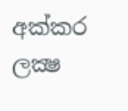අක්කර ලක්‍ෂ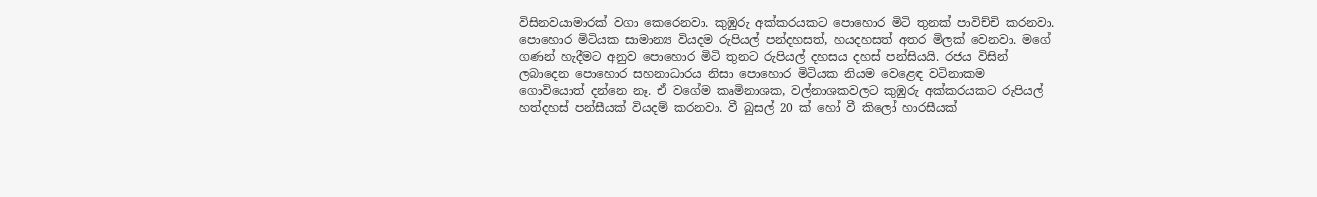විසිනවයාමාරක් වගා කෙරෙනවා. කුඹුරු අක්කරයකට පොහොර මිටි තුනක් පාවිච්චි කරනවා. පොහොර මිටියක සාමාන්‍ය වියදම රුපියල් පන්දහසත්, හයදහසත් අතර මිලක් වෙනවා. මගේ ගණන් හැදීමට අනුව පොහොර මිටි තුනට රුපියල් දහසය දහස් පන්සියයි. රජය විසින් ලබාදෙන පොහොර සහනාධාරය නිසා පොහොර මිටියක නියම වෙළෙඳ වටිනාකම ගොවියොත් දන්නෙ නෑ. ඒ වගේම කෘමිනාශක, වල්නාශකවලට කුඹුරු අක්කරයකට රුපියල් හත්දහස් පන්සීයක් වියදම් කරනවා. වී බුසල් 20 ක් හෝ වී කිලෝ හාරසීයක්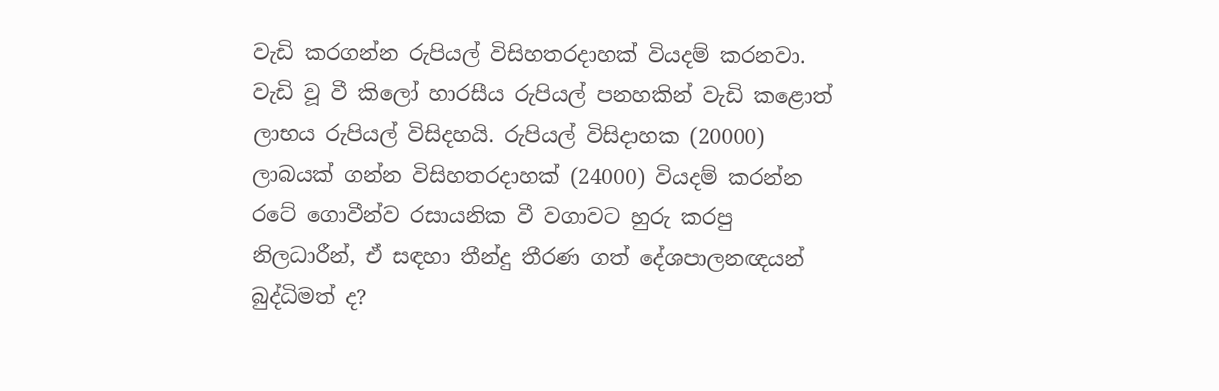වැඩි කරගන්න රුපියල් විසිහතරදාහක් වියදම් කරනවා. වැඩි වූ වී කිලෝ හාරසීය රුපියල් පනහකින් වැඩි කළොත් ලාභය රුපියල් විසිදහයි. රුපියල් විසිදාහක (20000) ලාබයක් ගන්න විසිහතරදාහක් (24000) වියදම් කරන්න රටේ ගොවීන්ව රසායනික වී වගාවට හුරු කරපු නිලධාරීන්, ඒ සඳහා තීන්දු තීරණ ගත් දේශපාලනඥයන් බුද්ධිමත් ද?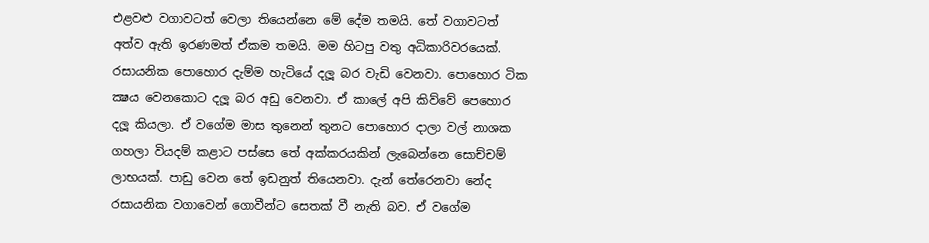එළවළු වගාවටත් වෙලා තියෙන්නෙ මේ දේම තමයි. තේ වගාවටත් අත්ව ඇති ඉරණමත් ඒකම තමයි. මම හිටපු වතු අධිකාරිවරයෙක්. රසායනික පොහොර දැම්ම හැටියේ දලූ බර වැඩි වෙනවා. පොහොර ටික ක්‍ෂය වෙනකොට දලූ බර අඩු වෙනවා. ඒ කාලේ අපි කිව්වේ පෙහොර දලූ කියලා. ඒ වගේම මාස තුනෙන් තුනට පොහොර දාලා වල් නාශක ගහලා වියදම් කළාට පස්සෙ තේ අක්කරයකින් ලැබෙන්නෙ සොච්චම් ලාභයක්. පාඩු වෙන තේ ඉඩනුත් තියෙනවා. දැන් තේරෙනවා නේද රසායනික වගාවෙන් ගොවීන්ට සෙතක් වී නැති බව. ඒ වගේම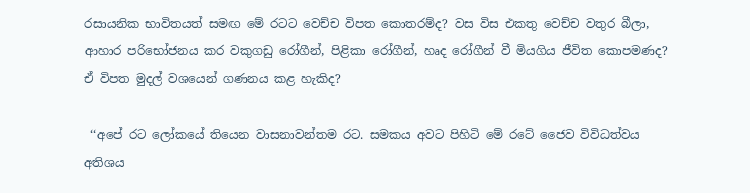රසායනික භාවිතයත් සමඟ මේ රටට වෙච්ච විපත කොතරම්ද? වස විස එකතු වෙච්ච වතුර බීලා, ආහාර පරිභෝජනය කර වකුගඩු රෝගීන්, පිළිකා රෝගීන්, හෘද රෝගීන් වී මියගිය ජීවිත කොපමණද? ඒ විපත මුදල් වශයෙන් ගණනය කළ හැකිද?

 ‘‘අපේ රට ලෝකයේ තියෙන වාසනාවන්තම රට. සමකය අවට පිහිටි මේ රටේ ජෛව විවිධත්වය අතිශය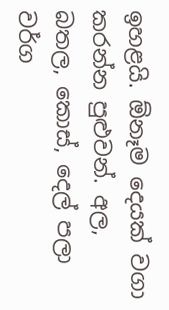ඉහළයි. ඕනෑම දෙයක් වගා කරන්න පුළුවන්. අල, බතල, කොස්, දෙල් පලා වර්ග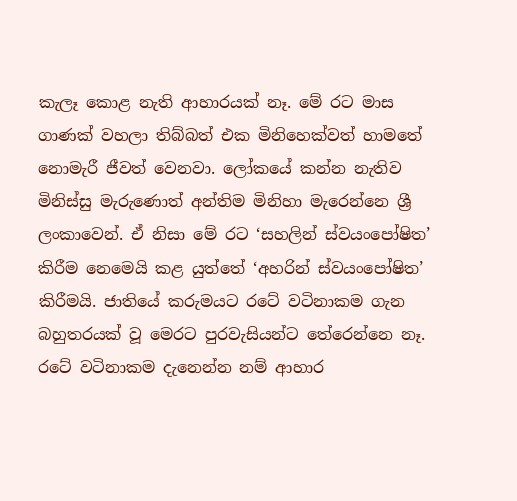කැලෑ කොළ නැති ආහාරයක් නෑ. මේ රට මාස ගාණක් වහලා තිබ්බත් එක මිනිහෙක්වත් හාමතේ නොමැරී ජීවත් වෙනවා. ලෝකයේ කන්න නැතිව මිනිස්සු මැරුණොත් අන්තිම මිනිහා මැරෙන්නෙ ශ්‍රී ලංකාවෙන්. ඒ නිසා මේ රට ‘සහලින් ස්වයංපෝෂිත’ කිරීම නෙමෙයි කළ යුත්තේ ‘අහරින් ස්වයංපෝෂිත’ කිරීමයි. ජාතියේ කරුමයට රටේ වටිනාකම ගැන බහුතරයක් වූ මෙරට පුරවැසියන්ට තේරෙන්නෙ නෑ. රටේ වටිනාකම දැනෙන්න නම් ආහාර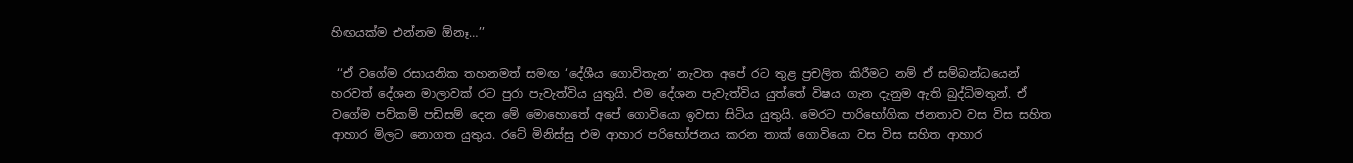හිඟයක්ම එන්නම ඕනෑ…’’

 ‘‘ඒ වගේම රසායනික තහනමත් සමඟ ‘දේශීය ගොවිතැන’ නැවත අපේ රට තුළ ප්‍රචලිත කිරීමට නම් ඒ සම්බන්ධයෙන් හරවත් දේශන මාලාවක් රට පුරා පැවැත්විය යුතුයි. එම දේශන පැවැත්විය යුත්තේ විෂය ගැන දැනුම ඇති බුද්ධිමතුන්. ඒ වගේම පව්කම් පඩිසම් දෙන මේ මොහොතේ අපේ ගොවියො ඉවසා සිටිය යුතුයි. මෙරට පාරිභෝගික ජනතාව වස විස සහිත ආහාර මිලට නොගත යුතුය. රටේ මිනිස්සු එම ආහාර පරිභෝජනය කරන තාක් ගොවියො වස විස සහිත ආහාර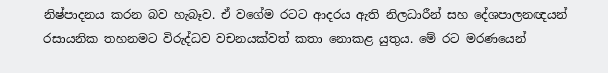නිෂ්පාදනය කරන බව හැබෑව. ඒ වගේම රටට ආදරය ඇති නිලධාරීන් සහ දේශපාලනඥයන් රසායනික තහනමට විරුද්ධව වචනයක්වත් කතා නොකළ යුතුය. මේ රට මරණයෙන්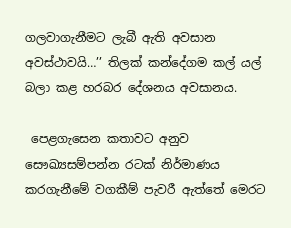ගලවාගැනීමට ලැබී ඇති අවසාන අවස්ථාවයි…’’ තිලක් කන්දේගම කල් යල් බලා කළ හරබර දේශනය අවසානය.

 පෙළගැසෙන කතාවට අනුව සෞඛ්‍යසම්පන්න රටක් නිර්මාණය කරගැනීමේ වගකීම් පැවරී ඇත්තේ මෙරට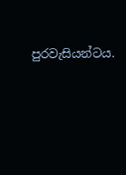පුරවැසියන්ටය.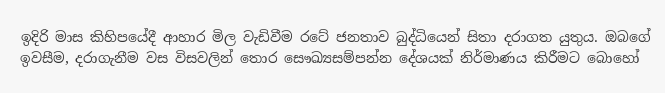ඉදිරි මාස කිහිපයේදී ආහාර මිල වැඩිවීම රටේ ජනතාව බුද්ධියෙන් සිතා දරාගත යුතුය. ඔබගේ ඉවසීම, දරාගැනීම වස විසවලින් තොර සෞඛ්‍යසම්පන්න දේශයක් නිර්මාණය කිරීමට බොහෝ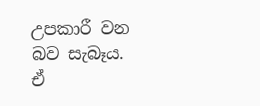උපකාරී වන බව සැබෑය. ඒ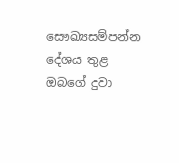සෞඛ්‍යසම්පන්න දේශය තුළ ඔබගේ දුවා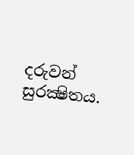දරුවන් සුරක්‍ෂිතය.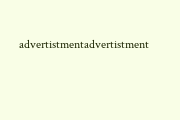advertistmentadvertistment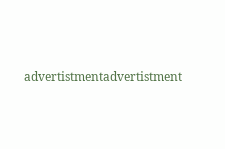advertistmentadvertistment